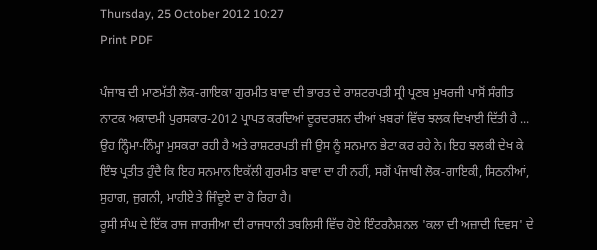Thursday, 25 October 2012 10:27
Print PDF

ਪੰਜਾਬ ਦੀ ਮਾਣਮੱਤੀ ਲੋਕ-ਗਾਇਕਾ ਗੁਰਮੀਤ ਬਾਵਾ ਦੀ ਭਾਰਤ ਦੇ ਰਾਸ਼ਟਰਪਤੀ ਸ੍ਰੀ ਪ੍ਰਣਬ ਮੁਖਰਜੀ ਪਾਸੋਂ ਸੰਗੀਤ ਨਾਟਕ ਅਕਾਦਮੀ ਪੁਰਸਕਾਰ-2012 ਪ੍ਰਾਪਤ ਕਰਦਿਆਂ ਦੂਰਦਰਸ਼ਨ ਦੀਆਂ ਖ਼ਬਰਾਂ ਵਿੱਚ ਝਲਕ ਦਿਖਾਈ ਦਿੱਤੀ ਹੈ ...  ਉਹ ਨ੍ਹਿੰਮਾ-ਨਿੰਮ੍ਹਾ ਮੁਸਕਰਾ ਰਹੀ ਹੈ ਅਤੇ ਰਾਸ਼ਟਰਪਤੀ ਜੀ ਉਸ ਨੂੰ ਸਨਮਾਨ ਭੇਟਾ ਕਰ ਰਹੇ ਨੇ। ਇਹ ਝਲਕੀ ਦੇਖ ਕੇ ਇੰਝ ਪ੍ਰਤੀਤ ਹੁੰਦੈ ਕਿ ਇਹ ਸਨਮਾਨ ਇਕੱਲੀ ਗੁਰਮੀਤ ਬਾਵਾ ਦਾ ਹੀ ਨਹੀਂ, ਸਗੋਂ ਪੰਜਾਬੀ ਲੋਕ-ਗਾਇਕੀ, ਸਿਠਨੀਆਂ, ਸੁਹਾਗ, ਜੁਗਨੀ, ਮਾਹੀਏ ਤੇ ਜਿੰਦੂਏ ਦਾ ਹੋ ਰਿਹਾ ਹੈ।
ਰੂਸੀ ਸੰਘ ਦੇ ਇੱਕ ਰਾਜ ਜਾਰਜੀਆ ਦੀ ਰਾਜਧਾਨੀ ਤਬਲਿਸੀ ਵਿੱਚ ਹੋਏ ਇੰਟਰਨੈਸ਼ਨਲ 'ਕਲਾ ਦੀ ਅਜ਼ਾਦੀ ਦਿਵਸ' ਦੇ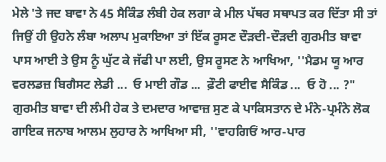ਮੇਲੇ 'ਤੇ ਜਦ ਬਾਵਾ ਨੇ 45 ਸੈਕਿੰਡ ਲੰਬੀ ਹੇਕ ਲਗਾ ਕੇ ਮੀਲ ਪੱਥਰ ਸਥਾਪਤ ਕਰ ਦਿੱਤਾ ਸੀ ਤਾਂ ਜਿਉਂ ਹੀ ਉਹਨੇ ਲੰਬਾ ਅਲਾਪ ਮੁਕਾਇਆ ਤਾਂ ਇੱਕ ਰੂਸਣ ਦੌੜਦੀ-ਦੌੜਦੀ ਗੁਰਮੀਤ ਬਾਵਾ ਪਾਸ ਆਈ ਤੇ ਉਸ ਨੂੰ ਘੁੱਟ ਕੇ ਜੱਫੀ ਪਾ ਲਈ, ਉਸ ਰੂਸਣ ਨੇ ਆਖਿਆ, ''ਮੈਡਮ ਯੂ ਆਰ ਵਰਲਡਜ਼ ਬਿਗੈਸਟ ਲੇਡੀ ...  ਓ ਮਾਈ ਗੌਡ ...  ਫ਼ੌਟੀ ਫਾਈਵ ਸੈਕਿੰਡ ...  ਓ ਹੋ ... ?" ਗੁਰਮੀਤ ਬਾਵਾ ਦੀ ਲੰਮੀ ਹੇਕ ਤੇ ਦਮਦਾਰ ਆਵਾਜ਼ ਸੁਣ ਕੇ ਪਾਕਿਸਤਾਨ ਦੇ ਮੰਨੇ-ਪ੍ਰਮੰਨੇ ਲੋਕ ਗਾਇਕ ਜਨਾਬ ਆਲਮ ਲੁਹਾਰ ਨੇ ਆਖਿਆ ਸੀ, ''ਵਾਹਗਿਓਂ ਆਰ-ਪਾਰ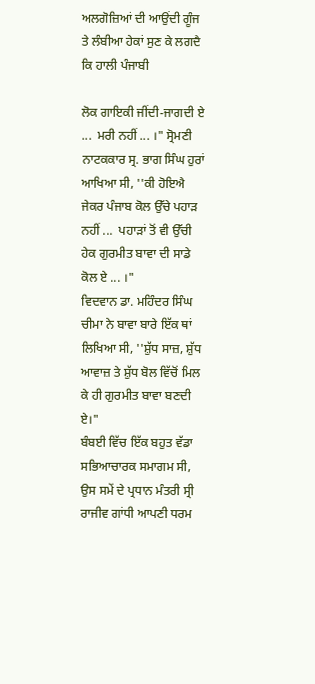ਅਲਗੋਜ਼ਿਆਂ ਦੀ ਆਉਂਦੀ ਗੂੰਜ ਤੇ ਲੰਬੀਆ ਹੇਕਾਂ ਸੁਣ ਕੇ ਲਗਦੈ ਕਿ ਹਾਲੀ ਪੰਜਾਬੀ

ਲੋਕ ਗਾਇਕੀ ਜੀਂਦੀ-ਜਾਗਦੀ ਏ ...  ਮਰੀ ਨਹੀਂ ... ।" ਸ੍ਰੋਮਣੀ ਨਾਟਕਕਾਰ ਸ੍ਰ. ਭਾਗ ਸਿੰਘ ਹੁਰਾਂ ਆਖਿਆ ਸੀ, ''ਕੀ ਹੋਇਐ ਜੇਕਰ ਪੰਜਾਬ ਕੋਲ ਉੱਚੇ ਪਹਾੜ ਨਹੀਂ ...  ਪਹਾੜਾਂ ਤੋਂ ਵੀ ਉੱਚੀ ਹੇਕ ਗੁਰਮੀਤ ਬਾਵਾ ਦੀ ਸਾਡੇ ਕੋਲ ਏ ... ।"
ਵਿਦਵਾਨ ਡਾ. ਮਹਿੰਦਰ ਸਿੰਘ ਚੀਮਾ ਨੇ ਬਾਵਾ ਬਾਰੇ ਇੱਕ ਥਾਂ ਲਿਖਿਆ ਸੀ, ''ਸ਼ੁੱਧ ਸਾਜ਼, ਸ਼ੁੱਧ ਆਵਾਜ਼ ਤੇ ਸ਼ੁੱਧ ਬੋਲ ਵਿੱਚੋਂ ਮਿਲ ਕੇ ਹੀ ਗੁਰਮੀਤ ਬਾਵਾ ਬਣਦੀ ਏ।"
ਬੰਬਈ ਵਿੱਚ ਇੱਕ ਬਹੁਤ ਵੱਡਾ ਸਭਿਆਚਾਰਕ ਸਮਾਗਮ ਸੀ, ਉਸ ਸਮੇਂ ਦੇ ਪ੍ਰਧਾਨ ਮੰਤਰੀ ਸ੍ਰੀ ਰਾਜੀਵ ਗਾਂਧੀ ਆਪਣੀ ਧਰਮ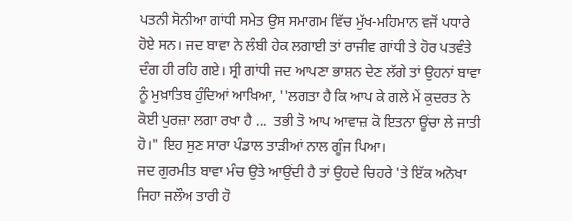ਪਤਨੀ ਸੋਨੀਆ ਗਾਂਧੀ ਸਮੇਤ ਉਸ ਸਮਾਗਮ ਵਿੱਚ ਮੁੱਖ-ਮਹਿਮਾਨ ਵਜੋਂ ਪਧਾਰੇ ਹੋਏ ਸਨ। ਜਦ ਬਾਵਾ ਨੇ ਲੰਬੀ ਹੇਕ ਲਗਾਈ ਤਾਂ ਰਾਜੀਵ ਗਾਂਧੀ ਤੇ ਹੋਰ ਪਤਵੰਤੇ ਦੰਗ ਹੀ ਰਹਿ ਗਏ। ਸ੍ਰੀ ਗਾਂਧੀ ਜਦ ਆਪਣਾ ਭਾਸ਼ਨ ਦੇਣ ਲੱਗੇ ਤਾਂ ਉਹਨਾਂ ਬਾਵਾ ਨੂੰ ਮੁਖ਼ਾਤਿਬ ਹੁੰਦਿਆਂ ਆਖਿਆ, ''ਲਗਤਾ ਹੈ ਕਿ ਆਪ ਕੇ ਗਲੇ ਮੇਂ ਕੁਦਰਤ ਨੇ ਕੋਈ ਪੁਰਜ਼ਾ ਲਗਾ ਰਖਾ ਹੈ ...  ਤਭੀ ਤੋ ਆਪ ਆਵਾਜ਼ ਕੋ ਇਤਨਾ ਊਂਚਾ ਲੇ ਜਾਤੀ ਹੋ।" ਇਹ ਸੁਣ ਸਾਰਾ ਪੰਡਾਲ ਤਾੜੀਆਂ ਨਾਲ ਗੂੰਜ ਪਿਆ।
ਜਦ ਗੁਰਮੀਤ ਬਾਵਾ ਮੰਚ ਉਤੇ ਆਉਂਦੀ ਹੈ ਤਾਂ ਉਹਦੇ ਚਿਹਰੇ 'ਤੇ ਇੱਕ ਅਨੋਖਾ ਜਿਹਾ ਜਲੌਅ ਤਾਰੀ ਹੋ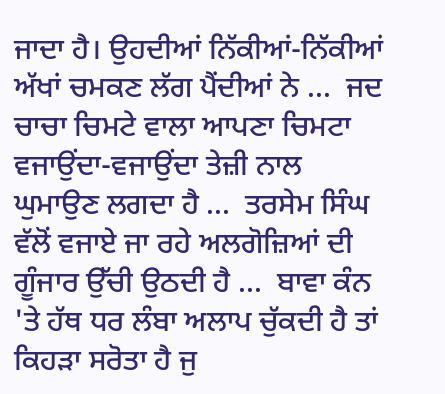ਜਾਦਾ ਹੈ। ਉਹਦੀਆਂ ਨਿੱਕੀਆਂ-ਨਿੱਕੀਆਂ ਅੱਖਾਂ ਚਮਕਣ ਲੱਗ ਪੈਂਦੀਆਂ ਨੇ ...  ਜਦ ਚਾਚਾ ਚਿਮਟੇ ਵਾਲਾ ਆਪਣਾ ਚਿਮਟਾ ਵਜਾਉਂਦਾ-ਵਜਾਉਂਦਾ ਤੇਜ਼ੀ ਨਾਲ ਘੁਮਾਉਣ ਲਗਦਾ ਹੈ ...  ਤਰਸੇਮ ਸਿੰਘ ਵੱਲੋਂ ਵਜਾਏ ਜਾ ਰਹੇ ਅਲਗੋਜ਼ਿਆਂ ਦੀ ਗੂੰਜਾਰ ਉੱਚੀ ਉਠਦੀ ਹੈ ...  ਬਾਵਾ ਕੰਨ 'ਤੇ ਹੱਥ ਧਰ ਲੰਬਾ ਅਲਾਪ ਚੁੱਕਦੀ ਹੈ ਤਾਂ ਕਿਹੜਾ ਸਰੋਤਾ ਹੈ ਜੁ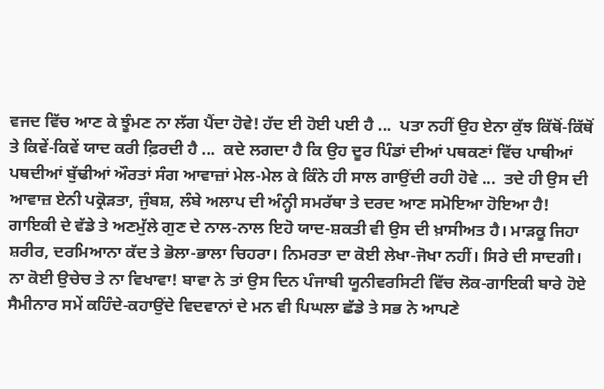ਵਜਦ ਵਿੱਚ ਆਣ ਕੇ ਝੂੰਮਣ ਨਾ ਲੱਗ ਪੈਂਦਾ ਹੋਵੇ! ਹੱਦ ਈ ਹੋਈ ਪਈ ਹੈ ...  ਪਤਾ ਨਹੀਂ ਉਹ ਏਨਾ ਕੁੱਝ ਕਿੱਥੋਂ-ਕਿੱਥੋਂ ਤੇ ਕਿਵੇਂ-ਕਿਵੇਂ ਯਾਦ ਕਰੀ ਫ਼ਿਰਦੀ ਹੈ ...  ਕਦੇ ਲਗਦਾ ਹੈ ਕਿ ਉਹ ਦੂਰ ਪਿੰਡਾਂ ਦੀਆਂ ਪਥਕਣਾਂ ਵਿੱਚ ਪਾਥੀਆਂ ਪਥਦੀਆਂ ਬੁੱਢੀਆਂ ਔਰਤਾਂ ਸੰਗ ਆਵਾਜ਼ਾਂ ਮੇਲ-ਮੇਲ ਕੇ ਕਿੰਨੇ ਹੀ ਸਾਲ ਗਾਉਂਦੀ ਰਹੀ ਹੋਵੇ ...  ਤਦੇ ਹੀ ਉਸ ਦੀ ਆਵਾਜ਼ ਏਨੀ ਪਕ੍ਰੋੜਤਾ, ਜੁੰਬਸ਼, ਲੰਬੇ ਅਲਾਪ ਦੀ ਅੰਨ੍ਹੀ ਸਮਰੱਥਾ ਤੇ ਦਰਦ ਆਣ ਸਮੋਇਆ ਹੋਇਆ ਹੈ! ਗਾਇਕੀ ਦੇ ਵੱਡੇ ਤੇ ਅਣਮੁੱਲੇ ਗੁਣ ਦੇ ਨਾਲ-ਨਾਲ ਇਹੋ ਯਾਦ-ਸ਼ਕਤੀ ਵੀ ਉਸ ਦੀ ਖ਼ਾਸੀਅਤ ਹੈ। ਮਾੜਕੂ ਜਿਹਾ ਸ਼ਰੀਰ, ਦਰਮਿਆਨਾ ਕੱਦ ਤੇ ਭੋਲਾ-ਭਾਲਾ ਚਿਹਰਾ। ਨਿਮਰਤਾ ਦਾ ਕੋਈ ਲੇਖਾ-ਜੋਖਾ ਨਹੀਂ। ਸਿਰੇ ਦੀ ਸਾਦਗੀ। ਨਾ ਕੋਈ ਉਚੇਚ ਤੇ ਨਾ ਵਿਖਾਵਾ! ਬਾਵਾ ਨੇ ਤਾਂ ਉਸ ਦਿਨ ਪੰਜਾਬੀ ਯੂਨੀਵਰਸਿਟੀ ਵਿੱਚ ਲੋਕ-ਗਾਇਕੀ ਬਾਰੇ ਹੋਏ ਸੈਮੀਨਾਰ ਸਮੇਂ ਕਹਿੰਦੇ-ਕਹਾਉਂਦੇ ਵਿਦਵਾਨਾਂ ਦੇ ਮਨ ਵੀ ਪਿਘਲਾ ਛੱਡੇ ਤੇ ਸਭ ਨੇ ਆਪਣੇ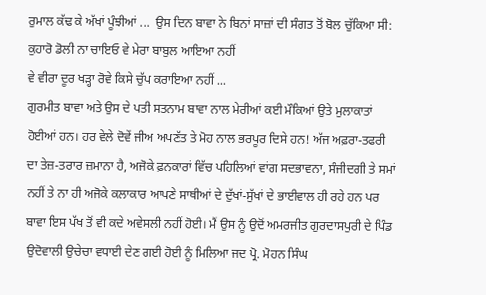ਰੁਮਾਲ ਕੱਢ ਕੇ ਅੱਖਾਂ ਪੂੰਝੀਆਂ ...  ਉਸ ਦਿਨ ਬਾਵਾ ਨੇ ਬਿਨਾਂ ਸਾਜ਼ਾਂ ਦੀ ਸੰਗਤ ਤੋਂ ਬੋਲ ਚੁੱਕਿਆ ਸੀ:
ਕੁਹਾਰੋ ਡੋਲੀ ਨਾ ਚਾਇਓ ਵੇ ਮੇਰਾ ਬਾਬੁਲ ਆਇਆ ਨਹੀਂ
ਵੇ ਵੀਰਾ ਦੂਰ ਖੜ੍ਹਾ ਰੋਵੇ ਕਿਸੇ ਚੁੱਪ ਕਰਾਇਆ ਨਹੀਂ ...
ਗੁਰਮੀਤ ਬਾਵਾ ਅਤੇ ਉਸ ਦੇ ਪਤੀ ਸਤਨਾਮ ਬਾਵਾ ਨਾਲ ਮੇਰੀਆਂ ਕਈ ਮੌਕਿਆਂ ਉਤੇ ਮੁਲਾਕਾਤਾਂ ਹੋਈਆਂ ਹਨ। ਹਰ ਵੇਲੇ ਦੋਵੇਂ ਜੀਅ ਅਪਣੱਤ ਤੇ ਮੋਹ ਨਾਲ ਭਰਪੂਰ ਦਿਸੇ ਹਨ! ਅੱਜ ਅਫ਼ਰਾ-ਤਫਰੀ ਦਾ ਤੇਜ਼-ਤਰਾਰ ਜ਼ਮਾਨਾ ਹੈ, ਅਜੋਕੇ ਫ਼ਨਕਾਰਾਂ ਵਿੱਚ ਪਹਿਲਿਆਂ ਵਾਂਗ ਸਦਭਾਵਨਾ, ਸੰਜੀਦਗੀ ਤੇ ਸਮਾਂ ਨਹੀਂ ਤੇ ਨਾ ਹੀ ਅਜੋਕੇ ਕਲਾਕਾਰ ਆਪਣੇ ਸਾਥੀਆਂ ਦੇ ਦੁੱਖਾਂ-ਸੁੱਖਾਂ ਦੇ ਭਾਈਵਾਲ ਹੀ ਰਹੇ ਹਨ ਪਰ ਬਾਵਾ ਇਸ ਪੱਖ ਤੋਂ ਵੀ ਕਦੇ ਅਵੇਸਲੀ ਨਹੀਂ ਹੋਈ। ਮੈਂ ਉਸ ਨੂੰ ਉਦੋਂ ਅਮਰਜੀਤ ਗੁਰਦਾਸਪੁਰੀ ਦੇ ਪਿੰਡ ਉਦੋਵਾਲੀ ਉਚੇਚਾ ਵਧਾਈ ਦੇਣ ਗਈ ਹੋਈ ਨੂੰ ਮਿਲਿਆ ਜਦ ਪ੍ਰੋ. ਮੋਹਨ ਸਿੰਘ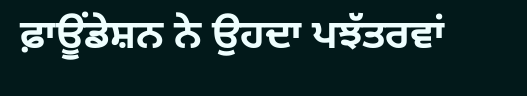ਫ਼ਾਊਂਡੇਸ਼ਨ ਨੇ ਉਹਦਾ ਪਝੱਤਰਵਾਂ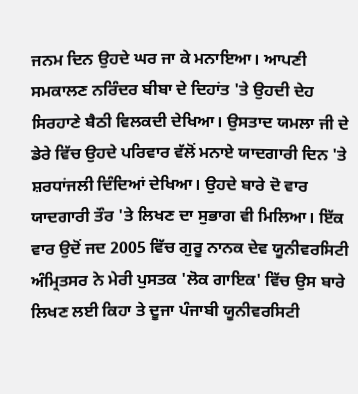ਜਨਮ ਦਿਨ ਉਹਦੇ ਘਰ ਜਾ ਕੇ ਮਨਾਇਆ। ਆਪਣੀ ਸਮਕਾਲਣ ਨਰਿੰਦਰ ਬੀਬਾ ਦੇ ਦਿਹਾਂਤ 'ਤੇ ਉਹਦੀ ਦੇਹ ਸਿਰਹਾਣੇ ਬੈਠੀ ਵਿਲਕਦੀ ਦੇਖਿਆ। ਉਸਤਾਦ ਯਮਲਾ ਜੀ ਦੇ ਡੇਰੇ ਵਿੱਚ ਉਹਦੇ ਪਰਿਵਾਰ ਵੱਲੋਂ ਮਨਾਏ ਯਾਦਗਾਰੀ ਦਿਨ 'ਤੇ ਸ਼ਰਧਾਂਜਲੀ ਦਿੰਦਿਆਂ ਦੇਖਿਆ। ਉਹਦੇ ਬਾਰੇ ਦੋ ਵਾਰ ਯਾਦਗਾਰੀ ਤੌਰ 'ਤੇ ਲਿਖਣ ਦਾ ਸੁਭਾਗ ਵੀ ਮਿਲਿਆ। ਇੱਕ ਵਾਰ ਉਦੋਂ ਜਦ 2005 ਵਿੱਚ ਗੁਰੂ ਨਾਨਕ ਦੇਵ ਯੂਨੀਵਰਸਿਟੀ ਅੰਮ੍ਰਿਤਸਰ ਨੇ ਮੇਰੀ ਪੁਸਤਕ 'ਲੋਕ ਗਾਇਕ' ਵਿੱਚ ਉਸ ਬਾਰੇ ਲਿਖਣ ਲਈ ਕਿਹਾ ਤੇ ਦੂਜਾ ਪੰਜਾਬੀ ਯੂਨੀਵਰਸਿਟੀ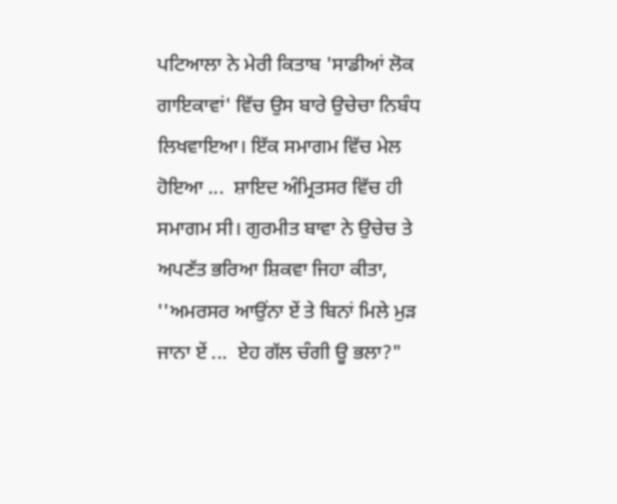ਪਟਿਆਲਾ ਨੇ ਮੇਰੀ ਕਿਤਾਬ 'ਸਾਡੀਆਂ ਲੋਕ ਗਾਇਕਾਵਾਂ' ਵਿੱਚ ਉਸ ਬਾਰੇ ਉਚੇਚਾ ਨਿਬੰਧ ਲਿਖਵਾਇਆ। ਇੱਕ ਸਮਾਗਮ ਵਿੱਚ ਮੇਲ ਹੋਇਆ ...  ਸ਼ਾਇਦ ਅੰਮ੍ਰਿਤਸਰ ਵਿੱਚ ਹੀ ਸਮਾਗਮ ਸੀ। ਗੁਰਮੀਤ ਬਾਵਾ ਨੇ ਉਚੇਚ ਤੇ ਅਪਣੱਤ ਭਰਿਆ ਸ਼ਿਕਵਾ ਜਿਹਾ ਕੀਤਾ, ''ਅਮਰਸਰ ਆਉਂਨਾ ਏਂ ਤੇ ਬਿਨਾਂ ਮਿਲੇ ਮੁੜ ਜਾਨਾ ਏਂ ...  ਏਹ ਗੱਲ ਚੰਗੀ ਊ ਭਲਾ?"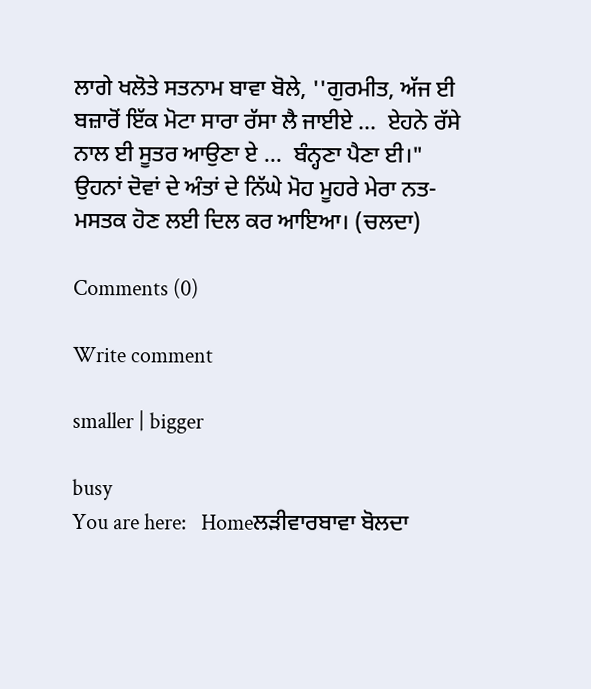ਲਾਗੇ ਖਲੋਤੇ ਸਤਨਾਮ ਬਾਵਾ ਬੋਲੇ, ''ਗੁਰਮੀਤ, ਅੱਜ ਈ ਬਜ਼ਾਰੋਂ ਇੱਕ ਮੋਟਾ ਸਾਰਾ ਰੱਸਾ ਲੈ ਜਾਈਏ ...  ਏਹਨੇ ਰੱਸੇ ਨਾਲ ਈ ਸੂਤਰ ਆਉਣਾ ਏ ...  ਬੰਨ੍ਹਣਾ ਪੈਣਾ ਈ।"
ਉਹਨਾਂ ਦੋਵਾਂ ਦੇ ਅੰਤਾਂ ਦੇ ਨਿੱਘੇ ਮੋਹ ਮੂਹਰੇ ਮੇਰਾ ਨਤ-ਮਸਤਕ ਹੋਣ ਲਈ ਦਿਲ ਕਰ ਆਇਆ। (ਚਲਦਾ)

Comments (0)

Write comment

smaller | bigger

busy
You are here:   Homeਲੜੀਵਾਰਬਾਵਾ ਬੋਲਦਾ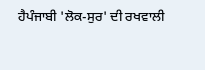ਹੈਪੰਜਾਬੀ 'ਲੋਕ-ਸੁਰ' ਦੀ ਰਖਵਾਲੀ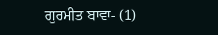ਗੁਰਮੀਤ ਬਾਵਾ- (1)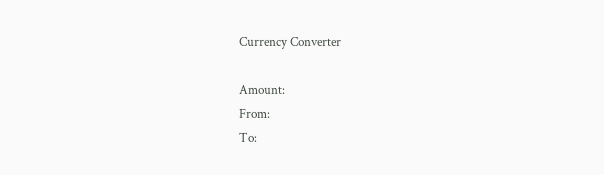Currency Converter

Amount:
From:
To: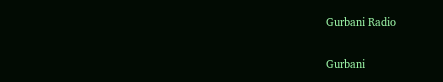Gurbani Radio


Gurbani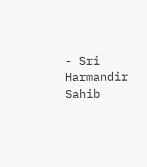- Sri Harmandir Sahib